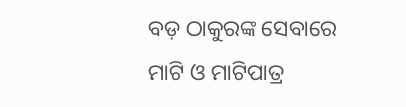ବଡ଼ ଠାକୁରଙ୍କ ସେବାରେ ମାଟି ଓ ମାଟିପାତ୍ର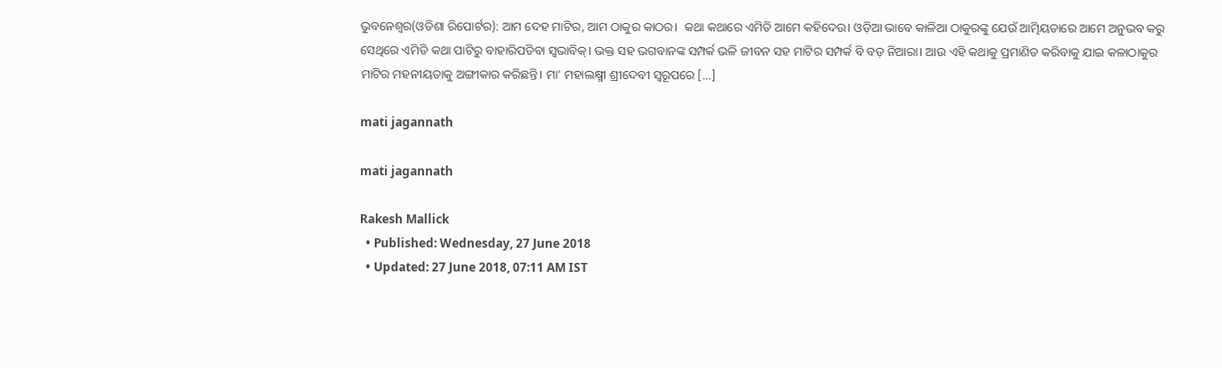ଭୁବନେଶ୍ୱର(ଓଡିଶା ରିପୋର୍ଟର): ଆମ ଦେହ ମାଟିର, ଆମ ଠାକୁର କାଠର।  କଥା କଥାରେ ଏମିତି ଆମେ କହିଦେଉ। ଓଡ଼ିଆ ଭାବେ କାଳିଆ ଠାକୁରଙ୍କୁ ଯେଉଁ ଆତ୍ମିୟତାରେ ଆମେ ଅନୁଭବ କରୁ ସେଥିରେ ଏମିତି କଥା ପାଟିରୁ ବାହାରିପଡିବା ସ୍ୱଭାବିକ୍‌। ଭକ୍ତ ସହ ଭଗବାନଙ୍କ ସମ୍ପର୍କ ଭଳି ଜୀବନ ସହ ମାଟିର ସମ୍ପର୍କ ବି ବଡ଼ ନିଆରା। ଆଉ ଏହି କଥାକୁ ପ୍ରମାଣିତ କରିବାକୁ ଯାଇ କଳାଠାକୁର ମାଟିର ମହନୀୟତାକୁ ଅଙ୍ଗୀକାର କରିଛନ୍ତି। ମା’ ମହାଲକ୍ଷ୍ମୀ ଶ୍ରୀଦେବୀ ସ୍ୱରୂପରେ […]

mati jagannath

mati jagannath

Rakesh Mallick
  • Published: Wednesday, 27 June 2018
  • Updated: 27 June 2018, 07:11 AM IST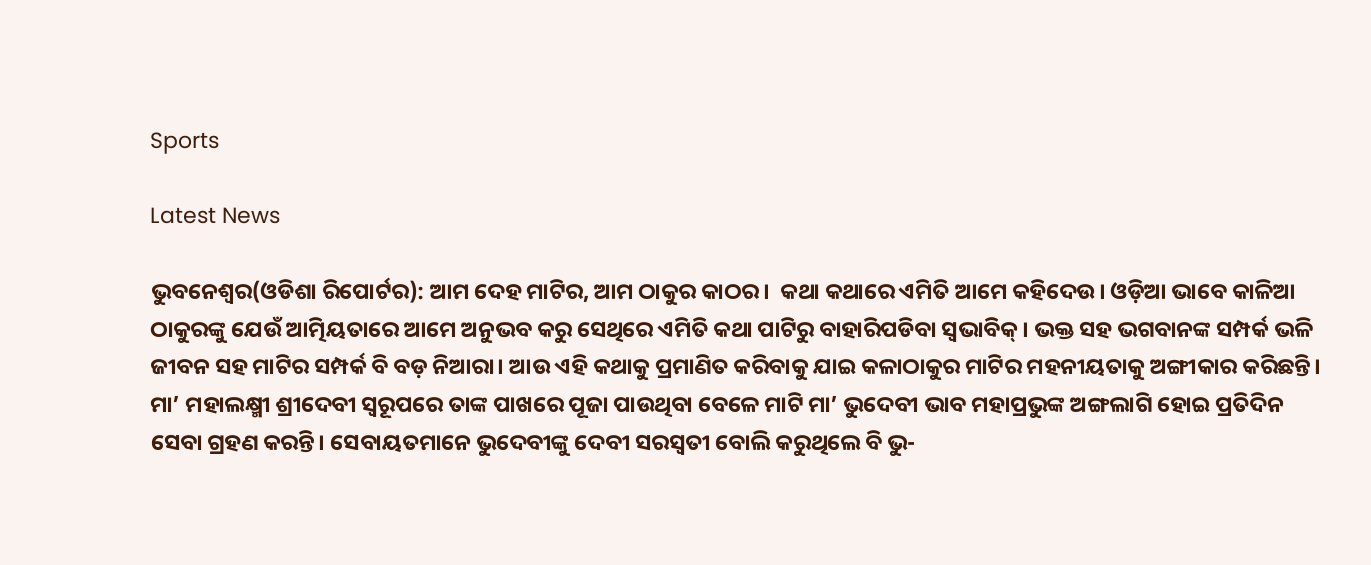Sports

Latest News

ଭୁବନେଶ୍ୱର(ଓଡିଶା ରିପୋର୍ଟର): ଆମ ଦେହ ମାଟିର, ଆମ ଠାକୁର କାଠର।  କଥା କଥାରେ ଏମିତି ଆମେ କହିଦେଉ। ଓଡ଼ିଆ ଭାବେ କାଳିଆ ଠାକୁରଙ୍କୁ ଯେଉଁ ଆତ୍ମିୟତାରେ ଆମେ ଅନୁଭବ କରୁ ସେଥିରେ ଏମିତି କଥା ପାଟିରୁ ବାହାରିପଡିବା ସ୍ୱଭାବିକ୍‌। ଭକ୍ତ ସହ ଭଗବାନଙ୍କ ସମ୍ପର୍କ ଭଳି ଜୀବନ ସହ ମାଟିର ସମ୍ପର୍କ ବି ବଡ଼ ନିଆରା। ଆଉ ଏହି କଥାକୁ ପ୍ରମାଣିତ କରିବାକୁ ଯାଇ କଳାଠାକୁର ମାଟିର ମହନୀୟତାକୁ ଅଙ୍ଗୀକାର କରିଛନ୍ତି। ମା’ ମହାଲକ୍ଷ୍ମୀ ଶ୍ରୀଦେବୀ ସ୍ୱରୂପରେ ତାଙ୍କ ପାଖରେ ପୂଜା ପାଉଥିବା ବେଳେ ମାଟି ମା’ ଭୁଦେବୀ ଭାବ ମହାପ୍ରଭୁଙ୍କ ଅଙ୍ଗଲାଗି ହୋଇ ପ୍ରତିଦିନ ସେବା ଗ୍ରହଣ କରନ୍ତି। ସେବାୟତମାନେ ଭୁଦେବୀଙ୍କୁ ଦେବୀ ସରସ୍ୱତୀ ବୋଲି କରୁଥିଲେ ବି ଭୁ-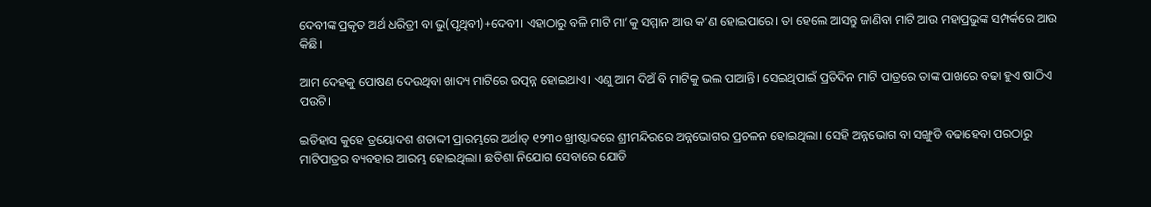ଦେବୀଙ୍କ ପ୍ରକୃତ ଅର୍ଥ ଧରିତ୍ରୀ ବା ଭୁ(ପୃଥିବୀ)+ଦେବୀ। ଏହାଠାରୁ ବଳି ମାଟି ମା’କୁ ସମ୍ମାନ ଆଉ କ’ଣ ହୋଇପାରେ। ତା ହେଲେ ଆସନ୍ତୁ ଜାଣିବା ମାଟି ଆଉ ମହାପ୍ରଭୁଙ୍କ ସମ୍ପର୍କରେ ଆଉ କିଛି।

ଆମ ଦେହକୁ ପୋଷଣ ଦେଉଥିବା ଖାଦ୍ୟ ମାଟିରେ ଉତ୍ପନ୍ନ ହୋଇଥାଏ। ଏଣୁ ଆମ ଦିଅଁ ବି ମାଟିକୁ ଭଲ ପାଆନ୍ତି। ସେଇଥିପାଇଁ ପ୍ରତିଦିନ ମାଟି ପାତ୍ରରେ ତାଙ୍କ ପାଖରେ ବଢା ହୁଏ ଷାଠିଏ ପଉଟି।

ଇତିହାସ କୁହେ ତ୍ରୟୋଦଶ ଶତାଦ୍ଦୀ ପ୍ରାରମ୍ଭରେ ଅର୍ଥାତ୍‌ ୧୨୩୦ ଖ୍ରୀଷ୍ଟାବ୍ଦରେ ଶ୍ରୀମନ୍ଦିରରେ ଅନ୍ନଭୋଗର ପ୍ରଚଳନ ହୋଇଥିଲା। ସେହି ଅନ୍ନଭୋଗ ବା ସଙ୍ଖୁଡି ବଢାହେବା ପରଠାରୁ ମାଟିପାତ୍ରର ବ୍ୟବହାର ଆରମ୍ଭ ହୋଇଥିଲା। ଛତିଶା ନିଯୋଗ ସେବାରେ ଯୋଡି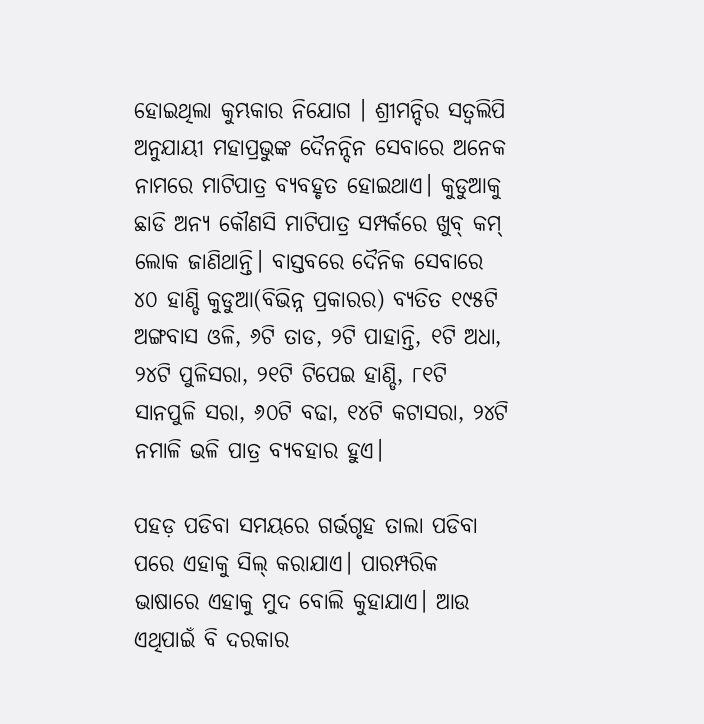ହୋଇଥିଲା କୁମ୍ଭକାର ନିଯୋଗ । ଶ୍ରୀମନ୍ଦିର ସତ୍ୱଲିପି ଅନୁଯାୟୀ ମହାପ୍ରଭୁଙ୍କ ଦୈନନ୍ଦିନ ସେବାରେ ଅନେକ ନାମରେ ମାଟିପାତ୍ର ବ୍ୟବହୃତ ହୋଇଥାଏ। କୁଡୁଆକୁ ଛାଡି ଅନ୍ୟ କୌଣସି ମାଟିପାତ୍ର ସମ୍ପର୍କରେ ଖୁବ୍ କମ୍‌ ଲୋକ ଜାଣିଥାନ୍ତି। ବାସ୍ତବରେ ଦୈନିକ ସେବାରେ  ୪୦ ହାଣ୍ଡି କୁଡୁଆ(ବିଭିନ୍ନ ପ୍ରକାରର) ବ୍ୟତିତ ୧୯୫ଟି ଅଙ୍ଗବାସ ଓଳି, ୬ଟି ତାଡ, ୨ଟି ପାହାନ୍ତି, ୧ଟି ଅଧା, ୨୪ଟି ପୁଳିସରା, ୨୧ଟି ଟିପେଇ ହାଣ୍ଡି, ୮୧ଟି ସାନପୁଳି ସରା, ୬୦ଟି ବଢା, ୧୪ଟି କଟାସରା, ୨୪ଟି ନମାଳି ଭଳି ପାତ୍ର ବ୍ୟବହାର ହୁଏ।

ପହଡ଼ ପଡିବା ସମୟରେ ଗର୍ଭଗୃହ ତାଲା ପଡିବା ପରେ ଏହାକୁ ସିଲ୍‌ କରାଯାଏ। ପାରମ୍ପରିକ ଭାଷାରେ ଏହାକୁ ମୁଦ ବୋଲି କୁହାଯାଏ। ଆଉ ଏଥିପାଇଁ ବି ଦରକାର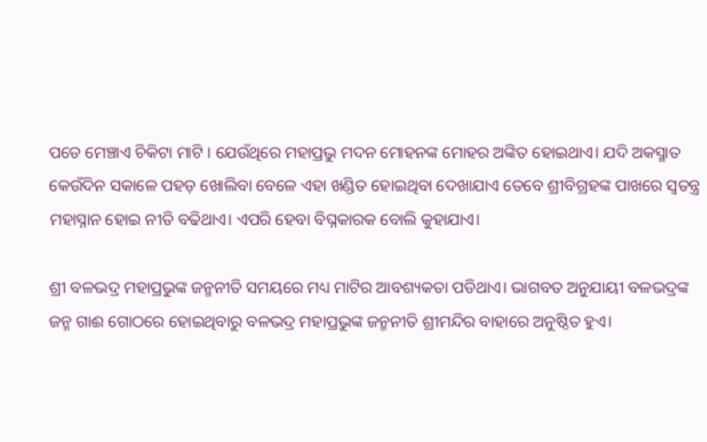ପଡେ ମେଞ୍ଚାଏ ଚିକିଟା ମାଟି । ଯେଉଁଥିରେ ମହାପ୍ରଭୁ ମଦନ ମୋହନଙ୍କ ମୋହର ଅଙ୍କିତ ହୋଇଥାଏ। ଯଦି ଅକସ୍ମାତ କେଉଁଦିନ ସକାଳେ ପହଡ଼ ଖୋଲିବା ବେଳେ ଏହା ଖଣ୍ଡିତ ହୋଇଥିବା ଦେଖାଯାଏ ତେବେ ଶ୍ରୀବିଗ୍ରହଙ୍କ ପାଖରେ ସ୍ୱତନ୍ତ୍ର ମହାସ୍ନାନ ହୋଇ ନୀତି ବଢିଥାଏ। ଏପରି ହେବା ବିଘ୍ନକାରକ ବୋଲି କୁହାଯାଏ।

ଶ୍ରୀ ବଳଭଦ୍ର ମହାପ୍ରଭୁଙ୍କ ଜନ୍ମନୀତି ସମୟରେ ମଧ୍ୟ ମାଟିର ଆବଶ୍ୟକତା ପଡିଥାଏ। ଭାଗବତ ଅନୁଯାୟୀ ବଳଭଦ୍ରଙ୍କ ଜନ୍ମ ଗାଈ ଗୋଠରେ ହୋଇଥିବାରୁ ବଳଭଦ୍ର ମହାପ୍ରଭୁଙ୍କ ଜନ୍ମନୀତି ଶ୍ରୀମନ୍ଦିର ବାହାରେ ଅନୁଷ୍ଠିତ ହୁଏ।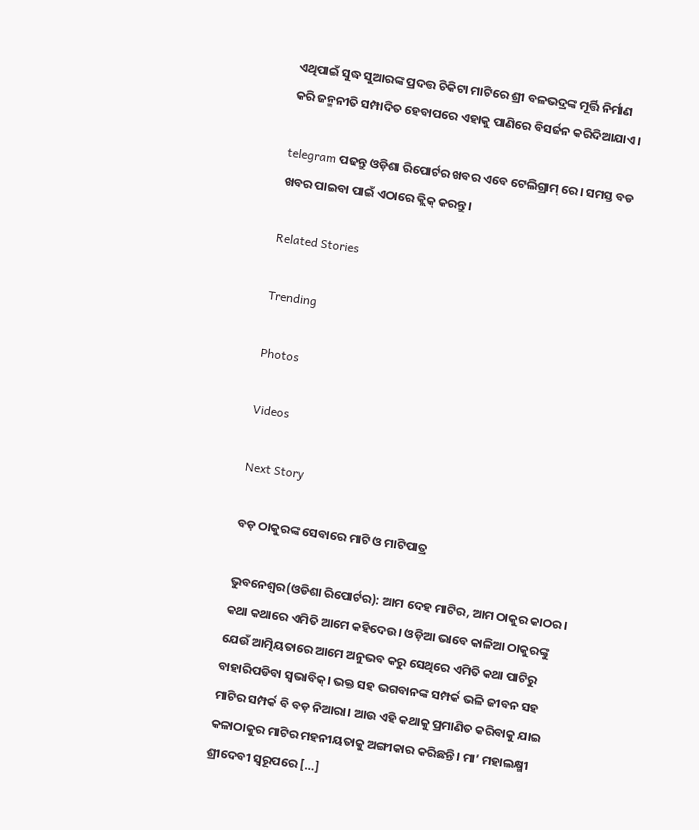ଏଥିପାଇଁ ସୁଦ୍ଧ ସୁଆରଙ୍କ ପ୍ରଦତ୍ତ ଚିକିଟା ମାଟିରେ ଶ୍ରୀ ବଳଭଦ୍ରଙ୍କ ମୂର୍ତ୍ତି ନିର୍ମାଣ କରି ଜନ୍ମନୀତି ସମ୍ପାଦିତ ହେବାପରେ ଏହାକୁ ପାଣିରେ ବିସର୍ଜନ କରିଦିଆଯାଏ।

telegram ପଢନ୍ତୁ ଓଡ଼ିଶା ରିପୋର୍ଟର ଖବର ଏବେ ଟେଲିଗ୍ରାମ୍ ରେ। ସମସ୍ତ ବଡ ଖବର ପାଇବା ପାଇଁ ଏଠାରେ କ୍ଲିକ୍ କରନ୍ତୁ।

Related Stories

Trending

Photos

Videos

Next Story

ବଡ଼ ଠାକୁରଙ୍କ ସେବାରେ ମାଟି ଓ ମାଟିପାତ୍ର

ଭୁବନେଶ୍ୱର(ଓଡିଶା ରିପୋର୍ଟର): ଆମ ଦେହ ମାଟିର, ଆମ ଠାକୁର କାଠର।  କଥା କଥାରେ ଏମିତି ଆମେ କହିଦେଉ। ଓଡ଼ିଆ ଭାବେ କାଳିଆ ଠାକୁରଙ୍କୁ ଯେଉଁ ଆତ୍ମିୟତାରେ ଆମେ ଅନୁଭବ କରୁ ସେଥିରେ ଏମିତି କଥା ପାଟିରୁ ବାହାରିପଡିବା ସ୍ୱଭାବିକ୍‌। ଭକ୍ତ ସହ ଭଗବାନଙ୍କ ସମ୍ପର୍କ ଭଳି ଜୀବନ ସହ ମାଟିର ସମ୍ପର୍କ ବି ବଡ଼ ନିଆରା। ଆଉ ଏହି କଥାକୁ ପ୍ରମାଣିତ କରିବାକୁ ଯାଇ କଳାଠାକୁର ମାଟିର ମହନୀୟତାକୁ ଅଙ୍ଗୀକାର କରିଛନ୍ତି। ମା’ ମହାଲକ୍ଷ୍ମୀ ଶ୍ରୀଦେବୀ ସ୍ୱରୂପରେ […]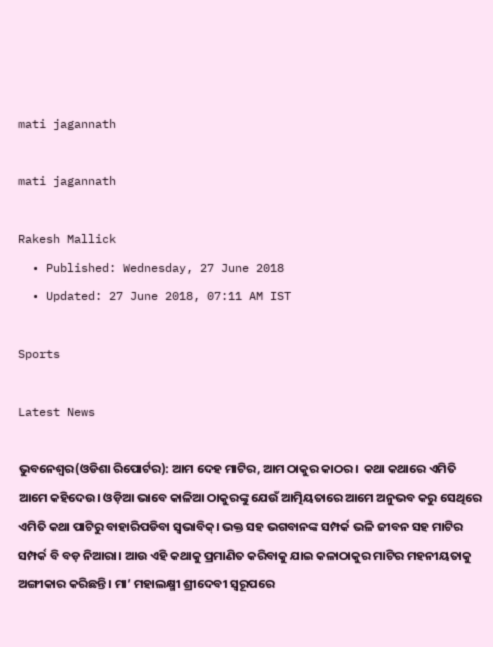mati jagannath

mati jagannath

Rakesh Mallick
  • Published: Wednesday, 27 June 2018
  • Updated: 27 June 2018, 07:11 AM IST

Sports

Latest News

ଭୁବନେଶ୍ୱର(ଓଡିଶା ରିପୋର୍ଟର): ଆମ ଦେହ ମାଟିର, ଆମ ଠାକୁର କାଠର।  କଥା କଥାରେ ଏମିତି ଆମେ କହିଦେଉ। ଓଡ଼ିଆ ଭାବେ କାଳିଆ ଠାକୁରଙ୍କୁ ଯେଉଁ ଆତ୍ମିୟତାରେ ଆମେ ଅନୁଭବ କରୁ ସେଥିରେ ଏମିତି କଥା ପାଟିରୁ ବାହାରିପଡିବା ସ୍ୱଭାବିକ୍‌। ଭକ୍ତ ସହ ଭଗବାନଙ୍କ ସମ୍ପର୍କ ଭଳି ଜୀବନ ସହ ମାଟିର ସମ୍ପର୍କ ବି ବଡ଼ ନିଆରା। ଆଉ ଏହି କଥାକୁ ପ୍ରମାଣିତ କରିବାକୁ ଯାଇ କଳାଠାକୁର ମାଟିର ମହନୀୟତାକୁ ଅଙ୍ଗୀକାର କରିଛନ୍ତି। ମା’ ମହାଲକ୍ଷ୍ମୀ ଶ୍ରୀଦେବୀ ସ୍ୱରୂପରେ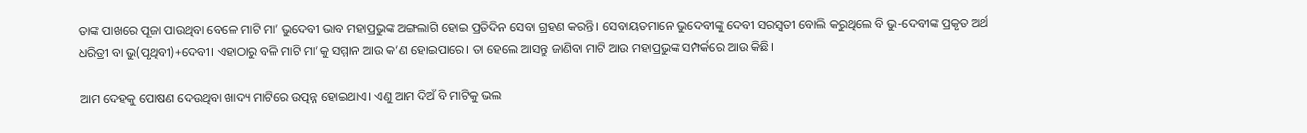ତାଙ୍କ ପାଖରେ ପୂଜା ପାଉଥିବା ବେଳେ ମାଟି ମା’ ଭୁଦେବୀ ଭାବ ମହାପ୍ରଭୁଙ୍କ ଅଙ୍ଗଲାଗି ହୋଇ ପ୍ରତିଦିନ ସେବା ଗ୍ରହଣ କରନ୍ତି। ସେବାୟତମାନେ ଭୁଦେବୀଙ୍କୁ ଦେବୀ ସରସ୍ୱତୀ ବୋଲି କରୁଥିଲେ ବି ଭୁ-ଦେବୀଙ୍କ ପ୍ରକୃତ ଅର୍ଥ ଧରିତ୍ରୀ ବା ଭୁ(ପୃଥିବୀ)+ଦେବୀ। ଏହାଠାରୁ ବଳି ମାଟି ମା’କୁ ସମ୍ମାନ ଆଉ କ’ଣ ହୋଇପାରେ। ତା ହେଲେ ଆସନ୍ତୁ ଜାଣିବା ମାଟି ଆଉ ମହାପ୍ରଭୁଙ୍କ ସମ୍ପର୍କରେ ଆଉ କିଛି।

ଆମ ଦେହକୁ ପୋଷଣ ଦେଉଥିବା ଖାଦ୍ୟ ମାଟିରେ ଉତ୍ପନ୍ନ ହୋଇଥାଏ। ଏଣୁ ଆମ ଦିଅଁ ବି ମାଟିକୁ ଭଲ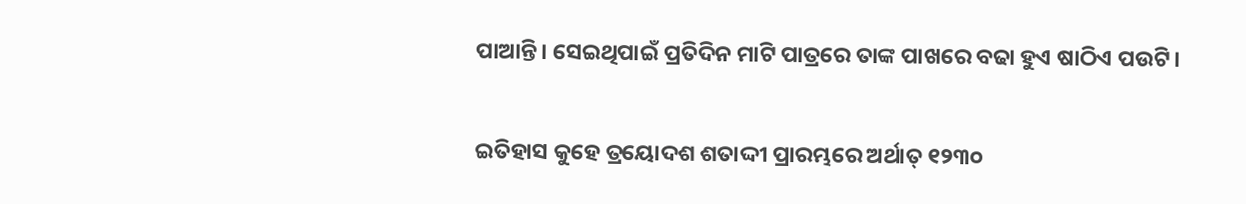ପାଆନ୍ତି। ସେଇଥିପାଇଁ ପ୍ରତିଦିନ ମାଟି ପାତ୍ରରେ ତାଙ୍କ ପାଖରେ ବଢା ହୁଏ ଷାଠିଏ ପଉଟି।

ଇତିହାସ କୁହେ ତ୍ରୟୋଦଶ ଶତାଦ୍ଦୀ ପ୍ରାରମ୍ଭରେ ଅର୍ଥାତ୍‌ ୧୨୩୦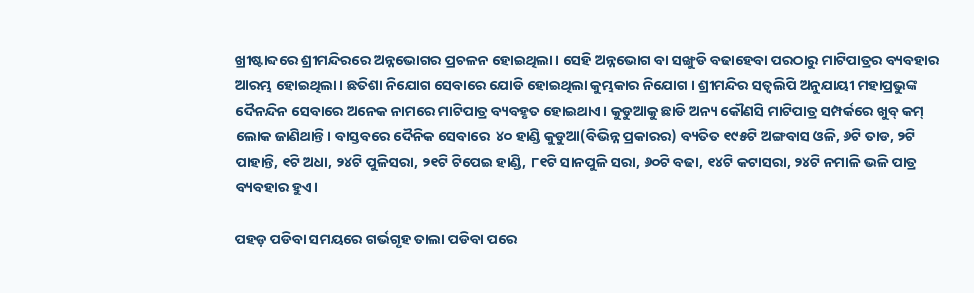ଖ୍ରୀଷ୍ଟାବ୍ଦରେ ଶ୍ରୀମନ୍ଦିରରେ ଅନ୍ନଭୋଗର ପ୍ରଚଳନ ହୋଇଥିଲା। ସେହି ଅନ୍ନଭୋଗ ବା ସଙ୍ଖୁଡି ବଢାହେବା ପରଠାରୁ ମାଟିପାତ୍ରର ବ୍ୟବହାର ଆରମ୍ଭ ହୋଇଥିଲା। ଛତିଶା ନିଯୋଗ ସେବାରେ ଯୋଡି ହୋଇଥିଲା କୁମ୍ଭକାର ନିଯୋଗ । ଶ୍ରୀମନ୍ଦିର ସତ୍ୱଲିପି ଅନୁଯାୟୀ ମହାପ୍ରଭୁଙ୍କ ଦୈନନ୍ଦିନ ସେବାରେ ଅନେକ ନାମରେ ମାଟିପାତ୍ର ବ୍ୟବହୃତ ହୋଇଥାଏ। କୁଡୁଆକୁ ଛାଡି ଅନ୍ୟ କୌଣସି ମାଟିପାତ୍ର ସମ୍ପର୍କରେ ଖୁବ୍ କମ୍‌ ଲୋକ ଜାଣିଥାନ୍ତି। ବାସ୍ତବରେ ଦୈନିକ ସେବାରେ  ୪୦ ହାଣ୍ଡି କୁଡୁଆ(ବିଭିନ୍ନ ପ୍ରକାରର) ବ୍ୟତିତ ୧୯୫ଟି ଅଙ୍ଗବାସ ଓଳି, ୬ଟି ତାଡ, ୨ଟି ପାହାନ୍ତି, ୧ଟି ଅଧା, ୨୪ଟି ପୁଳିସରା, ୨୧ଟି ଟିପେଇ ହାଣ୍ଡି, ୮୧ଟି ସାନପୁଳି ସରା, ୬୦ଟି ବଢା, ୧୪ଟି କଟାସରା, ୨୪ଟି ନମାଳି ଭଳି ପାତ୍ର ବ୍ୟବହାର ହୁଏ।

ପହଡ଼ ପଡିବା ସମୟରେ ଗର୍ଭଗୃହ ତାଲା ପଡିବା ପରେ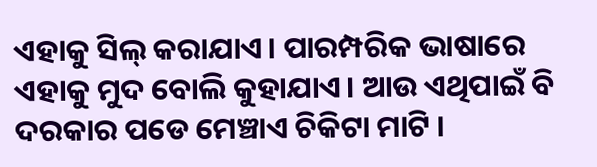ଏହାକୁ ସିଲ୍‌ କରାଯାଏ। ପାରମ୍ପରିକ ଭାଷାରେ ଏହାକୁ ମୁଦ ବୋଲି କୁହାଯାଏ। ଆଉ ଏଥିପାଇଁ ବି ଦରକାର ପଡେ ମେଞ୍ଚାଏ ଚିକିଟା ମାଟି ।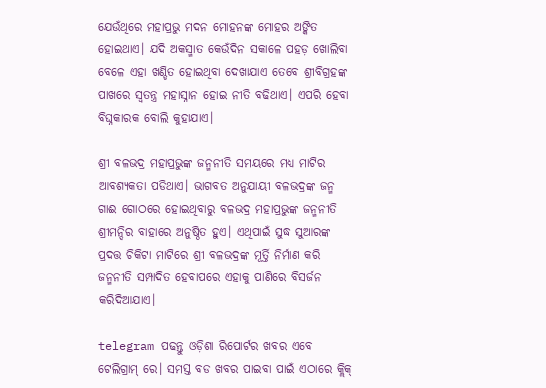ଯେଉଁଥିରେ ମହାପ୍ରଭୁ ମଦନ ମୋହନଙ୍କ ମୋହର ଅଙ୍କିତ ହୋଇଥାଏ। ଯଦି ଅକସ୍ମାତ କେଉଁଦିନ ସକାଳେ ପହଡ଼ ଖୋଲିବା ବେଳେ ଏହା ଖଣ୍ଡିତ ହୋଇଥିବା ଦେଖାଯାଏ ତେବେ ଶ୍ରୀବିଗ୍ରହଙ୍କ ପାଖରେ ସ୍ୱତନ୍ତ୍ର ମହାସ୍ନାନ ହୋଇ ନୀତି ବଢିଥାଏ। ଏପରି ହେବା ବିଘ୍ନକାରକ ବୋଲି କୁହାଯାଏ।

ଶ୍ରୀ ବଳଭଦ୍ର ମହାପ୍ରଭୁଙ୍କ ଜନ୍ମନୀତି ସମୟରେ ମଧ୍ୟ ମାଟିର ଆବଶ୍ୟକତା ପଡିଥାଏ। ଭାଗବତ ଅନୁଯାୟୀ ବଳଭଦ୍ରଙ୍କ ଜନ୍ମ ଗାଈ ଗୋଠରେ ହୋଇଥିବାରୁ ବଳଭଦ୍ର ମହାପ୍ରଭୁଙ୍କ ଜନ୍ମନୀତି ଶ୍ରୀମନ୍ଦିର ବାହାରେ ଅନୁଷ୍ଠିତ ହୁଏ। ଏଥିପାଇଁ ସୁଦ୍ଧ ସୁଆରଙ୍କ ପ୍ରଦତ୍ତ ଚିକିଟା ମାଟିରେ ଶ୍ରୀ ବଳଭଦ୍ରଙ୍କ ମୂର୍ତ୍ତି ନିର୍ମାଣ କରି ଜନ୍ମନୀତି ସମ୍ପାଦିତ ହେବାପରେ ଏହାକୁ ପାଣିରେ ବିସର୍ଜନ କରିଦିଆଯାଏ।

telegram ପଢନ୍ତୁ ଓଡ଼ିଶା ରିପୋର୍ଟର ଖବର ଏବେ ଟେଲିଗ୍ରାମ୍ ରେ। ସମସ୍ତ ବଡ ଖବର ପାଇବା ପାଇଁ ଏଠାରେ କ୍ଲିକ୍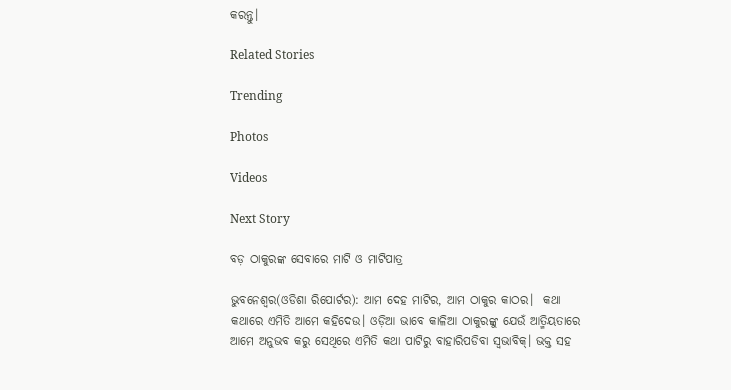କରନ୍ତୁ।

Related Stories

Trending

Photos

Videos

Next Story

ବଡ଼ ଠାକୁରଙ୍କ ସେବାରେ ମାଟି ଓ ମାଟିପାତ୍ର

ଭୁବନେଶ୍ୱର(ଓଡିଶା ରିପୋର୍ଟର): ଆମ ଦେହ ମାଟିର, ଆମ ଠାକୁର କାଠର।  କଥା କଥାରେ ଏମିତି ଆମେ କହିଦେଉ। ଓଡ଼ିଆ ଭାବେ କାଳିଆ ଠାକୁରଙ୍କୁ ଯେଉଁ ଆତ୍ମିୟତାରେ ଆମେ ଅନୁଭବ କରୁ ସେଥିରେ ଏମିତି କଥା ପାଟିରୁ ବାହାରିପଡିବା ସ୍ୱଭାବିକ୍‌। ଭକ୍ତ ସହ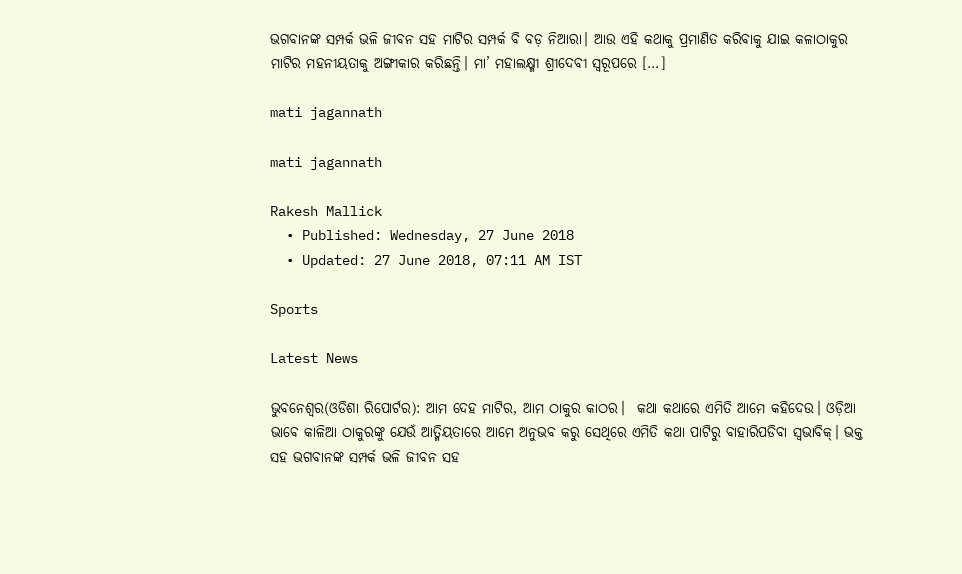ଭଗବାନଙ୍କ ସମ୍ପର୍କ ଭଳି ଜୀବନ ସହ ମାଟିର ସମ୍ପର୍କ ବି ବଡ଼ ନିଆରା। ଆଉ ଏହି କଥାକୁ ପ୍ରମାଣିତ କରିବାକୁ ଯାଇ କଳାଠାକୁର ମାଟିର ମହନୀୟତାକୁ ଅଙ୍ଗୀକାର କରିଛନ୍ତି। ମା’ ମହାଲକ୍ଷ୍ମୀ ଶ୍ରୀଦେବୀ ସ୍ୱରୂପରେ […]

mati jagannath

mati jagannath

Rakesh Mallick
  • Published: Wednesday, 27 June 2018
  • Updated: 27 June 2018, 07:11 AM IST

Sports

Latest News

ଭୁବନେଶ୍ୱର(ଓଡିଶା ରିପୋର୍ଟର): ଆମ ଦେହ ମାଟିର, ଆମ ଠାକୁର କାଠର।  କଥା କଥାରେ ଏମିତି ଆମେ କହିଦେଉ। ଓଡ଼ିଆ ଭାବେ କାଳିଆ ଠାକୁରଙ୍କୁ ଯେଉଁ ଆତ୍ମିୟତାରେ ଆମେ ଅନୁଭବ କରୁ ସେଥିରେ ଏମିତି କଥା ପାଟିରୁ ବାହାରିପଡିବା ସ୍ୱଭାବିକ୍‌। ଭକ୍ତ ସହ ଭଗବାନଙ୍କ ସମ୍ପର୍କ ଭଳି ଜୀବନ ସହ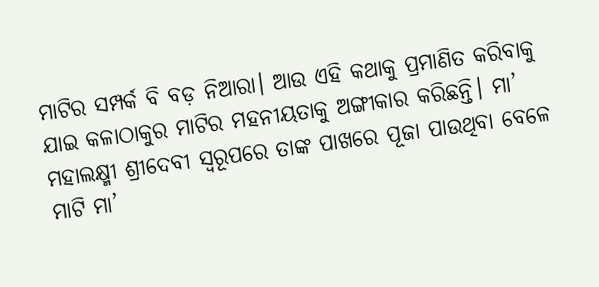ମାଟିର ସମ୍ପର୍କ ବି ବଡ଼ ନିଆରା। ଆଉ ଏହି କଥାକୁ ପ୍ରମାଣିତ କରିବାକୁ ଯାଇ କଳାଠାକୁର ମାଟିର ମହନୀୟତାକୁ ଅଙ୍ଗୀକାର କରିଛନ୍ତି। ମା’ ମହାଲକ୍ଷ୍ମୀ ଶ୍ରୀଦେବୀ ସ୍ୱରୂପରେ ତାଙ୍କ ପାଖରେ ପୂଜା ପାଉଥିବା ବେଳେ ମାଟି ମା’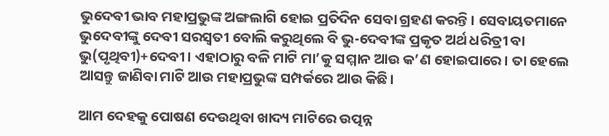ଭୁଦେବୀ ଭାବ ମହାପ୍ରଭୁଙ୍କ ଅଙ୍ଗଲାଗି ହୋଇ ପ୍ରତିଦିନ ସେବା ଗ୍ରହଣ କରନ୍ତି। ସେବାୟତମାନେ ଭୁଦେବୀଙ୍କୁ ଦେବୀ ସରସ୍ୱତୀ ବୋଲି କରୁଥିଲେ ବି ଭୁ-ଦେବୀଙ୍କ ପ୍ରକୃତ ଅର୍ଥ ଧରିତ୍ରୀ ବା ଭୁ(ପୃଥିବୀ)+ଦେବୀ। ଏହାଠାରୁ ବଳି ମାଟି ମା’କୁ ସମ୍ମାନ ଆଉ କ’ଣ ହୋଇପାରେ। ତା ହେଲେ ଆସନ୍ତୁ ଜାଣିବା ମାଟି ଆଉ ମହାପ୍ରଭୁଙ୍କ ସମ୍ପର୍କରେ ଆଉ କିଛି।

ଆମ ଦେହକୁ ପୋଷଣ ଦେଉଥିବା ଖାଦ୍ୟ ମାଟିରେ ଉତ୍ପନ୍ନ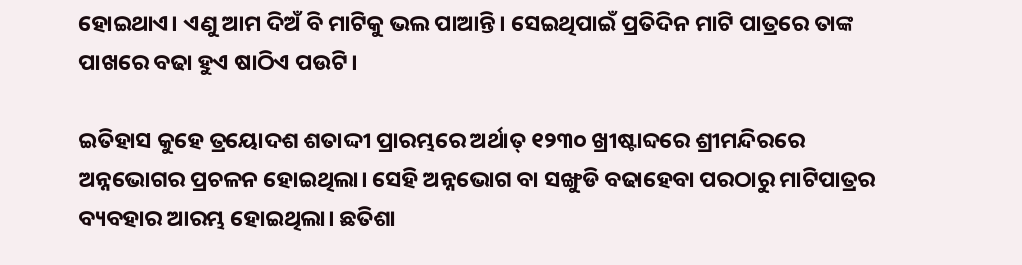ହୋଇଥାଏ। ଏଣୁ ଆମ ଦିଅଁ ବି ମାଟିକୁ ଭଲ ପାଆନ୍ତି। ସେଇଥିପାଇଁ ପ୍ରତିଦିନ ମାଟି ପାତ୍ରରେ ତାଙ୍କ ପାଖରେ ବଢା ହୁଏ ଷାଠିଏ ପଉଟି।

ଇତିହାସ କୁହେ ତ୍ରୟୋଦଶ ଶତାଦ୍ଦୀ ପ୍ରାରମ୍ଭରେ ଅର୍ଥାତ୍‌ ୧୨୩୦ ଖ୍ରୀଷ୍ଟାବ୍ଦରେ ଶ୍ରୀମନ୍ଦିରରେ ଅନ୍ନଭୋଗର ପ୍ରଚଳନ ହୋଇଥିଲା। ସେହି ଅନ୍ନଭୋଗ ବା ସଙ୍ଖୁଡି ବଢାହେବା ପରଠାରୁ ମାଟିପାତ୍ରର ବ୍ୟବହାର ଆରମ୍ଭ ହୋଇଥିଲା। ଛତିଶା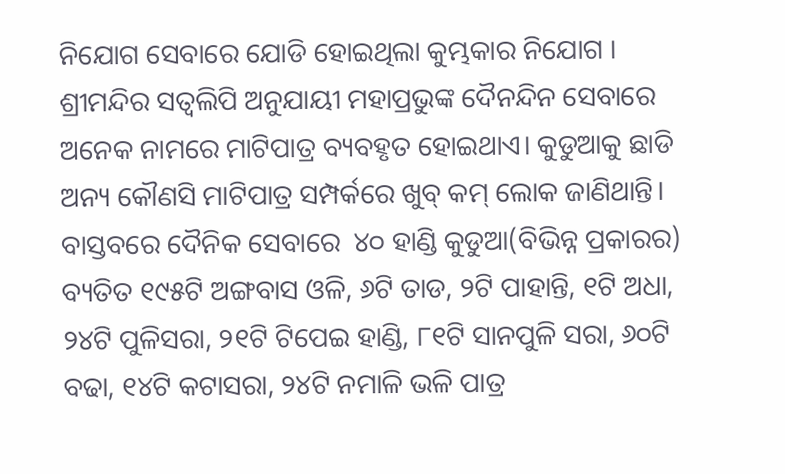ନିଯୋଗ ସେବାରେ ଯୋଡି ହୋଇଥିଲା କୁମ୍ଭକାର ନିଯୋଗ । ଶ୍ରୀମନ୍ଦିର ସତ୍ୱଲିପି ଅନୁଯାୟୀ ମହାପ୍ରଭୁଙ୍କ ଦୈନନ୍ଦିନ ସେବାରେ ଅନେକ ନାମରେ ମାଟିପାତ୍ର ବ୍ୟବହୃତ ହୋଇଥାଏ। କୁଡୁଆକୁ ଛାଡି ଅନ୍ୟ କୌଣସି ମାଟିପାତ୍ର ସମ୍ପର୍କରେ ଖୁବ୍ କମ୍‌ ଲୋକ ଜାଣିଥାନ୍ତି। ବାସ୍ତବରେ ଦୈନିକ ସେବାରେ  ୪୦ ହାଣ୍ଡି କୁଡୁଆ(ବିଭିନ୍ନ ପ୍ରକାରର) ବ୍ୟତିତ ୧୯୫ଟି ଅଙ୍ଗବାସ ଓଳି, ୬ଟି ତାଡ, ୨ଟି ପାହାନ୍ତି, ୧ଟି ଅଧା, ୨୪ଟି ପୁଳିସରା, ୨୧ଟି ଟିପେଇ ହାଣ୍ଡି, ୮୧ଟି ସାନପୁଳି ସରା, ୬୦ଟି ବଢା, ୧୪ଟି କଟାସରା, ୨୪ଟି ନମାଳି ଭଳି ପାତ୍ର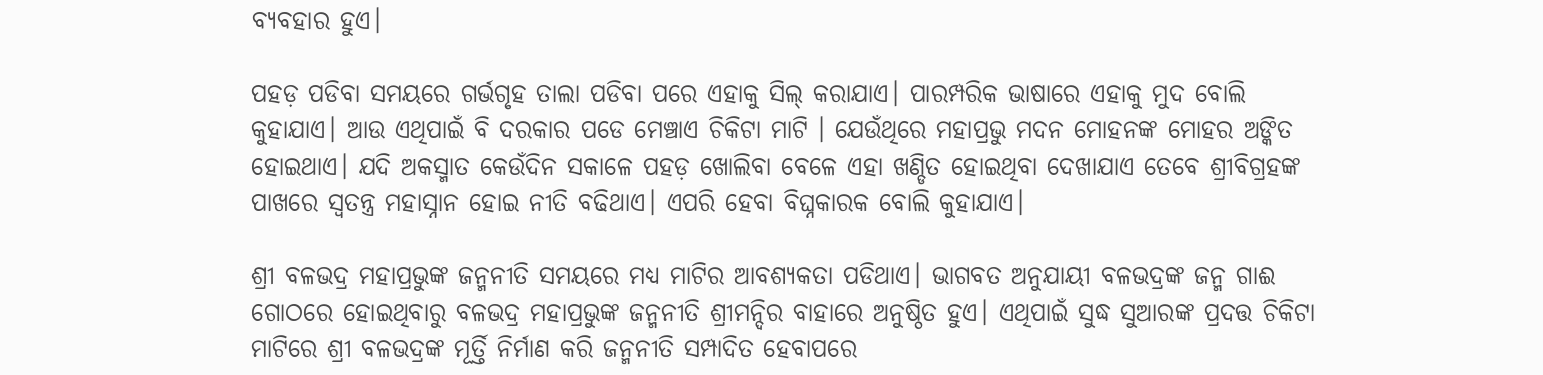ବ୍ୟବହାର ହୁଏ।

ପହଡ଼ ପଡିବା ସମୟରେ ଗର୍ଭଗୃହ ତାଲା ପଡିବା ପରେ ଏହାକୁ ସିଲ୍‌ କରାଯାଏ। ପାରମ୍ପରିକ ଭାଷାରେ ଏହାକୁ ମୁଦ ବୋଲି କୁହାଯାଏ। ଆଉ ଏଥିପାଇଁ ବି ଦରକାର ପଡେ ମେଞ୍ଚାଏ ଚିକିଟା ମାଟି । ଯେଉଁଥିରେ ମହାପ୍ରଭୁ ମଦନ ମୋହନଙ୍କ ମୋହର ଅଙ୍କିତ ହୋଇଥାଏ। ଯଦି ଅକସ୍ମାତ କେଉଁଦିନ ସକାଳେ ପହଡ଼ ଖୋଲିବା ବେଳେ ଏହା ଖଣ୍ଡିତ ହୋଇଥିବା ଦେଖାଯାଏ ତେବେ ଶ୍ରୀବିଗ୍ରହଙ୍କ ପାଖରେ ସ୍ୱତନ୍ତ୍ର ମହାସ୍ନାନ ହୋଇ ନୀତି ବଢିଥାଏ। ଏପରି ହେବା ବିଘ୍ନକାରକ ବୋଲି କୁହାଯାଏ।

ଶ୍ରୀ ବଳଭଦ୍ର ମହାପ୍ରଭୁଙ୍କ ଜନ୍ମନୀତି ସମୟରେ ମଧ୍ୟ ମାଟିର ଆବଶ୍ୟକତା ପଡିଥାଏ। ଭାଗବତ ଅନୁଯାୟୀ ବଳଭଦ୍ରଙ୍କ ଜନ୍ମ ଗାଈ ଗୋଠରେ ହୋଇଥିବାରୁ ବଳଭଦ୍ର ମହାପ୍ରଭୁଙ୍କ ଜନ୍ମନୀତି ଶ୍ରୀମନ୍ଦିର ବାହାରେ ଅନୁଷ୍ଠିତ ହୁଏ। ଏଥିପାଇଁ ସୁଦ୍ଧ ସୁଆରଙ୍କ ପ୍ରଦତ୍ତ ଚିକିଟା ମାଟିରେ ଶ୍ରୀ ବଳଭଦ୍ରଙ୍କ ମୂର୍ତ୍ତି ନିର୍ମାଣ କରି ଜନ୍ମନୀତି ସମ୍ପାଦିତ ହେବାପରେ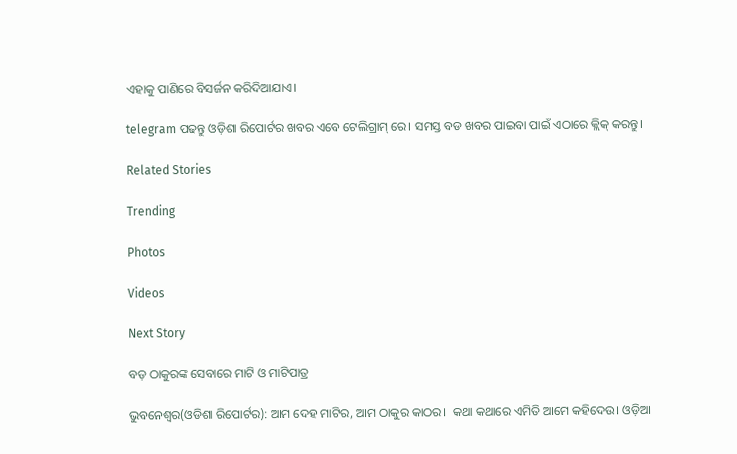ଏହାକୁ ପାଣିରେ ବିସର୍ଜନ କରିଦିଆଯାଏ।

telegram ପଢନ୍ତୁ ଓଡ଼ିଶା ରିପୋର୍ଟର ଖବର ଏବେ ଟେଲିଗ୍ରାମ୍ ରେ। ସମସ୍ତ ବଡ ଖବର ପାଇବା ପାଇଁ ଏଠାରେ କ୍ଲିକ୍ କରନ୍ତୁ।

Related Stories

Trending

Photos

Videos

Next Story

ବଡ଼ ଠାକୁରଙ୍କ ସେବାରେ ମାଟି ଓ ମାଟିପାତ୍ର

ଭୁବନେଶ୍ୱର(ଓଡିଶା ରିପୋର୍ଟର): ଆମ ଦେହ ମାଟିର, ଆମ ଠାକୁର କାଠର।  କଥା କଥାରେ ଏମିତି ଆମେ କହିଦେଉ। ଓଡ଼ିଆ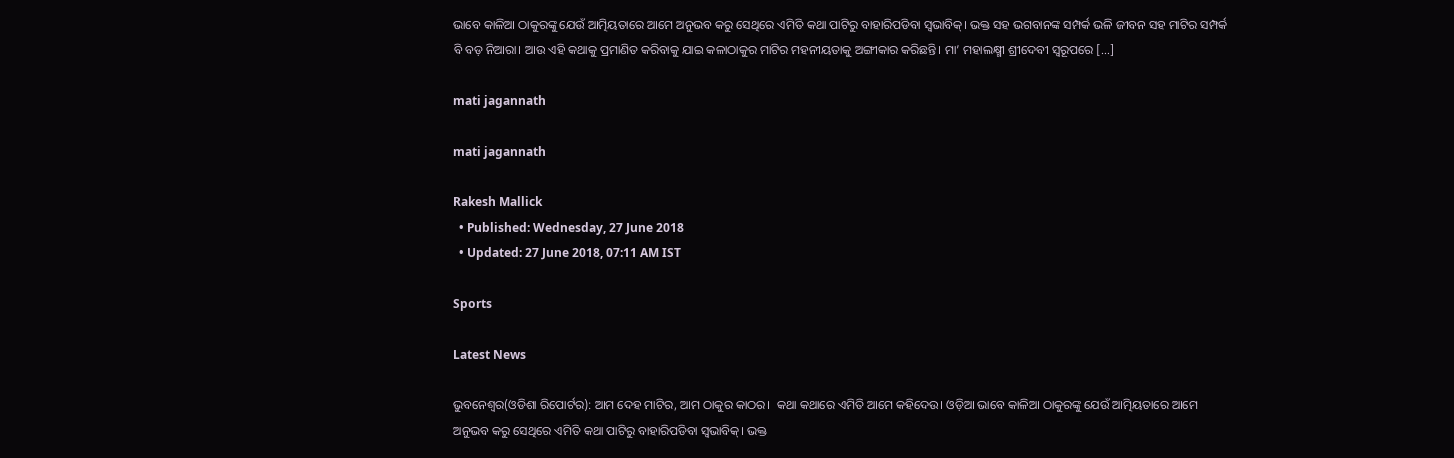ଭାବେ କାଳିଆ ଠାକୁରଙ୍କୁ ଯେଉଁ ଆତ୍ମିୟତାରେ ଆମେ ଅନୁଭବ କରୁ ସେଥିରେ ଏମିତି କଥା ପାଟିରୁ ବାହାରିପଡିବା ସ୍ୱଭାବିକ୍‌। ଭକ୍ତ ସହ ଭଗବାନଙ୍କ ସମ୍ପର୍କ ଭଳି ଜୀବନ ସହ ମାଟିର ସମ୍ପର୍କ ବି ବଡ଼ ନିଆରା। ଆଉ ଏହି କଥାକୁ ପ୍ରମାଣିତ କରିବାକୁ ଯାଇ କଳାଠାକୁର ମାଟିର ମହନୀୟତାକୁ ଅଙ୍ଗୀକାର କରିଛନ୍ତି। ମା’ ମହାଲକ୍ଷ୍ମୀ ଶ୍ରୀଦେବୀ ସ୍ୱରୂପରେ […]

mati jagannath

mati jagannath

Rakesh Mallick
  • Published: Wednesday, 27 June 2018
  • Updated: 27 June 2018, 07:11 AM IST

Sports

Latest News

ଭୁବନେଶ୍ୱର(ଓଡିଶା ରିପୋର୍ଟର): ଆମ ଦେହ ମାଟିର, ଆମ ଠାକୁର କାଠର।  କଥା କଥାରେ ଏମିତି ଆମେ କହିଦେଉ। ଓଡ଼ିଆ ଭାବେ କାଳିଆ ଠାକୁରଙ୍କୁ ଯେଉଁ ଆତ୍ମିୟତାରେ ଆମେ ଅନୁଭବ କରୁ ସେଥିରେ ଏମିତି କଥା ପାଟିରୁ ବାହାରିପଡିବା ସ୍ୱଭାବିକ୍‌। ଭକ୍ତ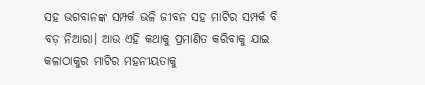ସହ ଭଗବାନଙ୍କ ସମ୍ପର୍କ ଭଳି ଜୀବନ ସହ ମାଟିର ସମ୍ପର୍କ ବି ବଡ଼ ନିଆରା। ଆଉ ଏହି କଥାକୁ ପ୍ରମାଣିତ କରିବାକୁ ଯାଇ କଳାଠାକୁର ମାଟିର ମହନୀୟତାକୁ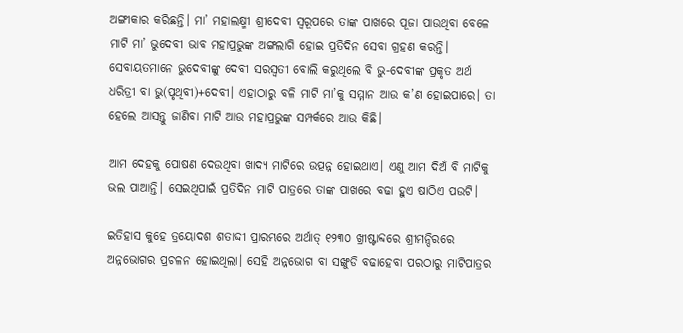ଅଙ୍ଗୀକାର କରିଛନ୍ତି। ମା’ ମହାଲକ୍ଷ୍ମୀ ଶ୍ରୀଦେବୀ ସ୍ୱରୂପରେ ତାଙ୍କ ପାଖରେ ପୂଜା ପାଉଥିବା ବେଳେ ମାଟି ମା’ ଭୁଦେବୀ ଭାବ ମହାପ୍ରଭୁଙ୍କ ଅଙ୍ଗଲାଗି ହୋଇ ପ୍ରତିଦିନ ସେବା ଗ୍ରହଣ କରନ୍ତି। ସେବାୟତମାନେ ଭୁଦେବୀଙ୍କୁ ଦେବୀ ସରସ୍ୱତୀ ବୋଲି କରୁଥିଲେ ବି ଭୁ-ଦେବୀଙ୍କ ପ୍ରକୃତ ଅର୍ଥ ଧରିତ୍ରୀ ବା ଭୁ(ପୃଥିବୀ)+ଦେବୀ। ଏହାଠାରୁ ବଳି ମାଟି ମା’କୁ ସମ୍ମାନ ଆଉ କ’ଣ ହୋଇପାରେ। ତା ହେଲେ ଆସନ୍ତୁ ଜାଣିବା ମାଟି ଆଉ ମହାପ୍ରଭୁଙ୍କ ସମ୍ପର୍କରେ ଆଉ କିଛି।

ଆମ ଦେହକୁ ପୋଷଣ ଦେଉଥିବା ଖାଦ୍ୟ ମାଟିରେ ଉତ୍ପନ୍ନ ହୋଇଥାଏ। ଏଣୁ ଆମ ଦିଅଁ ବି ମାଟିକୁ ଭଲ ପାଆନ୍ତି। ସେଇଥିପାଇଁ ପ୍ରତିଦିନ ମାଟି ପାତ୍ରରେ ତାଙ୍କ ପାଖରେ ବଢା ହୁଏ ଷାଠିଏ ପଉଟି।

ଇତିହାସ କୁହେ ତ୍ରୟୋଦଶ ଶତାଦ୍ଦୀ ପ୍ରାରମ୍ଭରେ ଅର୍ଥାତ୍‌ ୧୨୩୦ ଖ୍ରୀଷ୍ଟାବ୍ଦରେ ଶ୍ରୀମନ୍ଦିରରେ ଅନ୍ନଭୋଗର ପ୍ରଚଳନ ହୋଇଥିଲା। ସେହି ଅନ୍ନଭୋଗ ବା ସଙ୍ଖୁଡି ବଢାହେବା ପରଠାରୁ ମାଟିପାତ୍ରର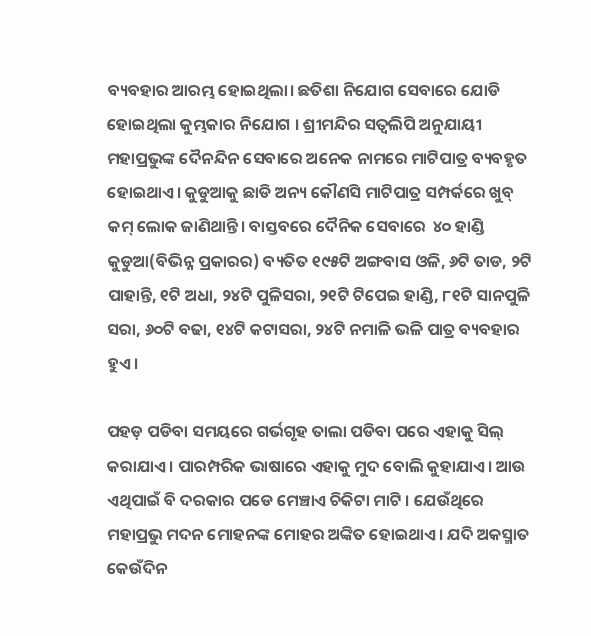ବ୍ୟବହାର ଆରମ୍ଭ ହୋଇଥିଲା। ଛତିଶା ନିଯୋଗ ସେବାରେ ଯୋଡି ହୋଇଥିଲା କୁମ୍ଭକାର ନିଯୋଗ । ଶ୍ରୀମନ୍ଦିର ସତ୍ୱଲିପି ଅନୁଯାୟୀ ମହାପ୍ରଭୁଙ୍କ ଦୈନନ୍ଦିନ ସେବାରେ ଅନେକ ନାମରେ ମାଟିପାତ୍ର ବ୍ୟବହୃତ ହୋଇଥାଏ। କୁଡୁଆକୁ ଛାଡି ଅନ୍ୟ କୌଣସି ମାଟିପାତ୍ର ସମ୍ପର୍କରେ ଖୁବ୍ କମ୍‌ ଲୋକ ଜାଣିଥାନ୍ତି। ବାସ୍ତବରେ ଦୈନିକ ସେବାରେ  ୪୦ ହାଣ୍ଡି କୁଡୁଆ(ବିଭିନ୍ନ ପ୍ରକାରର) ବ୍ୟତିତ ୧୯୫ଟି ଅଙ୍ଗବାସ ଓଳି, ୬ଟି ତାଡ, ୨ଟି ପାହାନ୍ତି, ୧ଟି ଅଧା, ୨୪ଟି ପୁଳିସରା, ୨୧ଟି ଟିପେଇ ହାଣ୍ଡି, ୮୧ଟି ସାନପୁଳି ସରା, ୬୦ଟି ବଢା, ୧୪ଟି କଟାସରା, ୨୪ଟି ନମାଳି ଭଳି ପାତ୍ର ବ୍ୟବହାର ହୁଏ।

ପହଡ଼ ପଡିବା ସମୟରେ ଗର୍ଭଗୃହ ତାଲା ପଡିବା ପରେ ଏହାକୁ ସିଲ୍‌ କରାଯାଏ। ପାରମ୍ପରିକ ଭାଷାରେ ଏହାକୁ ମୁଦ ବୋଲି କୁହାଯାଏ। ଆଉ ଏଥିପାଇଁ ବି ଦରକାର ପଡେ ମେଞ୍ଚାଏ ଚିକିଟା ମାଟି । ଯେଉଁଥିରେ ମହାପ୍ରଭୁ ମଦନ ମୋହନଙ୍କ ମୋହର ଅଙ୍କିତ ହୋଇଥାଏ। ଯଦି ଅକସ୍ମାତ କେଉଁଦିନ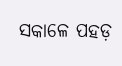ସକାଳେ ପହଡ଼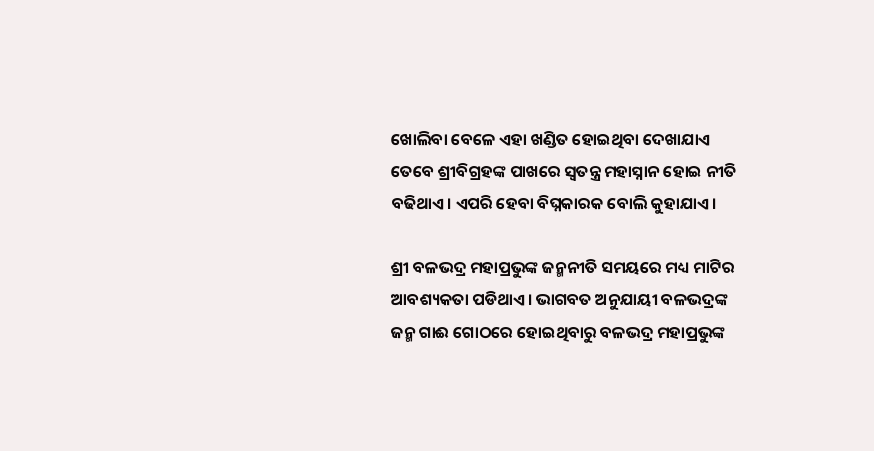ଖୋଲିବା ବେଳେ ଏହା ଖଣ୍ଡିତ ହୋଇଥିବା ଦେଖାଯାଏ ତେବେ ଶ୍ରୀବିଗ୍ରହଙ୍କ ପାଖରେ ସ୍ୱତନ୍ତ୍ର ମହାସ୍ନାନ ହୋଇ ନୀତି ବଢିଥାଏ। ଏପରି ହେବା ବିଘ୍ନକାରକ ବୋଲି କୁହାଯାଏ।

ଶ୍ରୀ ବଳଭଦ୍ର ମହାପ୍ରଭୁଙ୍କ ଜନ୍ମନୀତି ସମୟରେ ମଧ୍ୟ ମାଟିର ଆବଶ୍ୟକତା ପଡିଥାଏ। ଭାଗବତ ଅନୁଯାୟୀ ବଳଭଦ୍ରଙ୍କ ଜନ୍ମ ଗାଈ ଗୋଠରେ ହୋଇଥିବାରୁ ବଳଭଦ୍ର ମହାପ୍ରଭୁଙ୍କ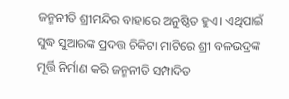ଜନ୍ମନୀତି ଶ୍ରୀମନ୍ଦିର ବାହାରେ ଅନୁଷ୍ଠିତ ହୁଏ। ଏଥିପାଇଁ ସୁଦ୍ଧ ସୁଆରଙ୍କ ପ୍ରଦତ୍ତ ଚିକିଟା ମାଟିରେ ଶ୍ରୀ ବଳଭଦ୍ରଙ୍କ ମୂର୍ତ୍ତି ନିର୍ମାଣ କରି ଜନ୍ମନୀତି ସମ୍ପାଦିତ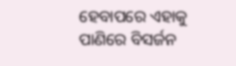ହେବାପରେ ଏହାକୁ ପାଣିରେ ବିସର୍ଜନ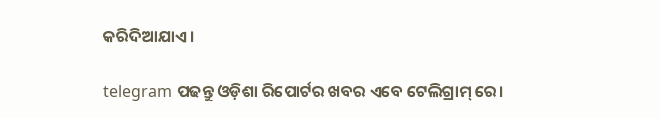କରିଦିଆଯାଏ।

telegram ପଢନ୍ତୁ ଓଡ଼ିଶା ରିପୋର୍ଟର ଖବର ଏବେ ଟେଲିଗ୍ରାମ୍ ରେ।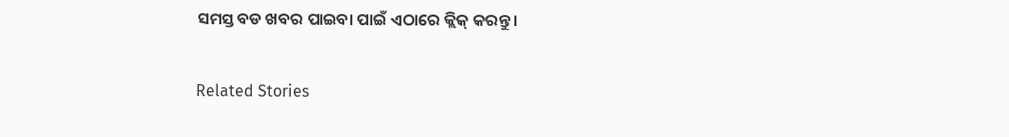ସମସ୍ତ ବଡ ଖବର ପାଇବା ପାଇଁ ଏଠାରେ କ୍ଲିକ୍ କରନ୍ତୁ।

Related Stories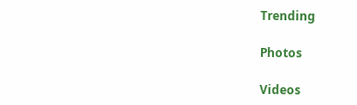Trending

Photos

Videos